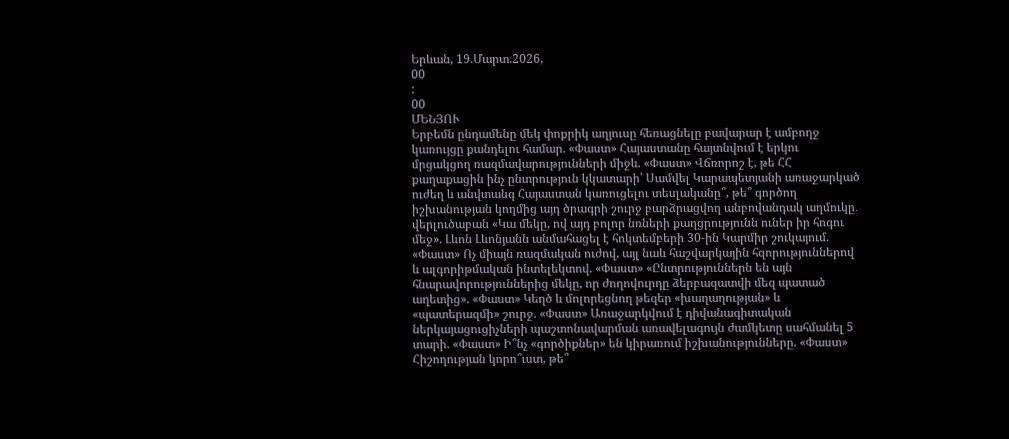Երևան, 19.Մարտ.2026,
00
:
00
ՄԵՆՅՈՒ
Երբեմն ընդամենը մեկ փոքրիկ աղյուսը հեռացնելը բավարար է ամբողջ կառույցը քանդելու համար. «Փաստ» Հայաստանը հայտնվում է երկու մրցակցող ռազմավարությունների միջև. «Փաստ» Վճռորոշ է, թե ՀՀ քաղաքացին ինչ ընտրություն կկատարի՝ Սամվել Կարապետյանի առաջարկած ուժեղ և անվտանգ Հայաստան կառուցելու տեսլականը՞, թե՞ գործող իշխանության կողմից այդ ծրագրի շուրջ բարձրացվող անբովանդակ աղմուկը․ վերլուծաբան «Կա մեկը, ով այդ բոլոր նռների քաղցրությունն ուներ իր հոգու մեջ». Լևոն Լևոնյանն անմահացել է հոկտեմբերի 30-ին Կարմիր շուկայում. «Փաստ» Ոչ միայն ռազմական ուժով, այլ նաև հաշվարկային հզորություններով և ալգորիթմական ինտելեկտով. «Փաստ» «Ընտրություններն են այն հնարավորություններից մեկը, որ ժողովուրդը ձերբազատվի մեզ պատած աղետից». «Փաստ» Կեղծ և մոլորեցնող թեզեր «խաղաղության» և «պատերազմի» շուրջ. «Փաստ» Առաջարկվում է դիվանագիտական ներկայացուցիչների պաշտոնավարման առավելագույն ժամկետը սահմանել 5 տարի. «Փաստ» Ի՞նչ «գործիքներ» են կիրառում իշխանությունները. «Փաստ» Հիշողության կորո՞ւստ, թե՞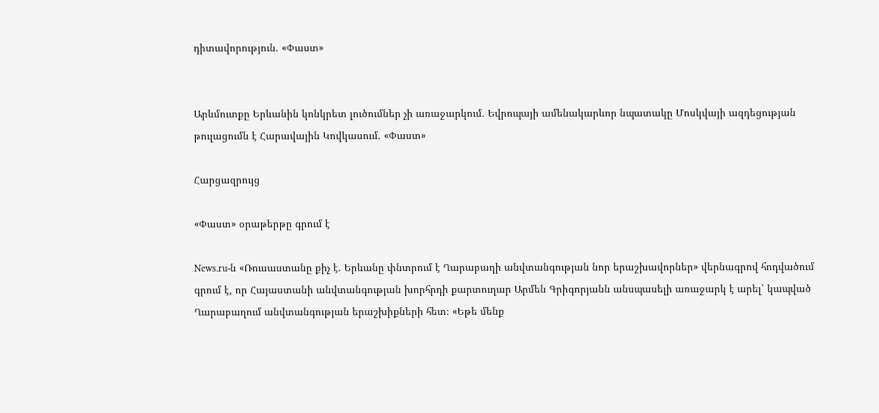դիտավորություն. «Փաստ»


Արևմուտքը Երևանին կոնկրետ լուծումներ չի առաջարկում. Եվրոպայի ամենակարևոր նպատակը Մոսկվայի ազդեցության թուլացումն է Հարավային Կովկասում. «Փաստ»

Հարցազրույց

«Փաստ» օրաթերթը գրում է

News.ru-ն «Ռուսաստանը քիչ է. Երևանը փնտրում է Ղարաբաղի անվտանգության նոր երաշխավորներ» վերնագրով հոդվածում գրում է, որ Հայաստանի անվտանգության խորհրդի քարտուղար Արմեն Գրիգորյանն անսպասելի առաջարկ է արել՝ կապված Ղարաբաղում անվտանգության երաշխիքների հետ։ «Եթե մենք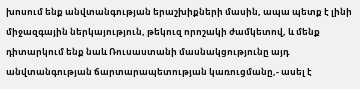խոսում ենք անվտանգության երաշխիքների մասին, ապա պետք է լինի միջազգային ներկայություն, թեկուզ որոշակի ժամկետով, և մենք դիտարկում ենք նաև Ռուսաստանի մասնակցությունը այդ անվտանգության ճարտարապետության կառուցմանը,- ասել է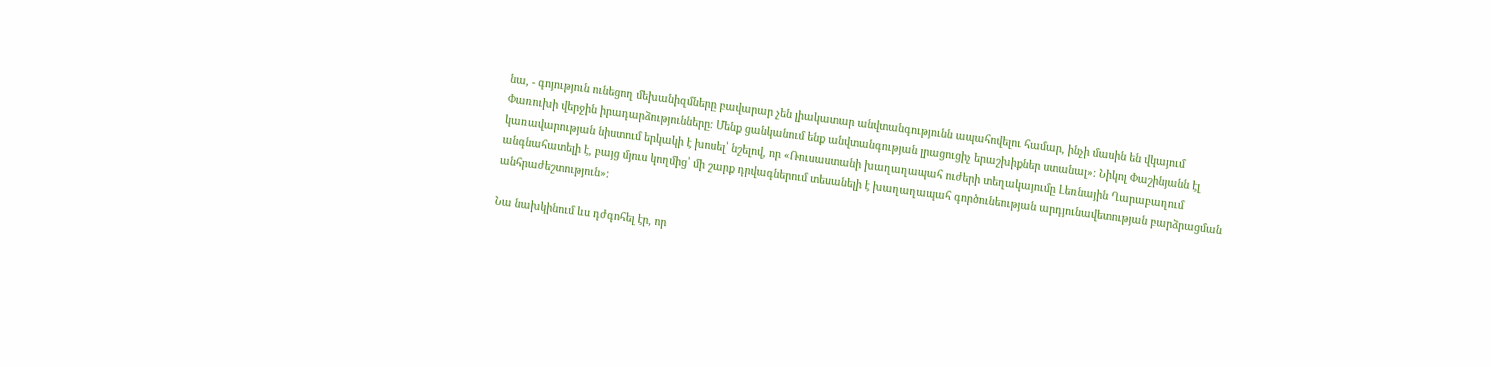նա, - գոյություն ունեցող մեխանիզմները բավարար չեն լիակատար անվտանգությունն ապահովելու համար, ինչի մասին են վկայում Փառուխի վերջին իրադարձությունները։ Մենք ցանկանում ենք անվտանգության լրացուցիչ երաշխիքներ ստանալ»։ Նիկոլ Փաշինյանն էլ կառավարության նիստում երկակի է խոսել՝ նշելով, որ «Ռուսաստանի խաղաղապահ ուժերի տեղակայումը Լեռնային Ղարաբաղում անգնահատելի է, բայց մյուս կողմից՝ մի շարք դրվագներում տեսանելի է խաղաղապահ գործունեության արդյունավետության բարձրացման անհրաժեշտություն»։

Նա նախկինում ևս դժգոհել էր, որ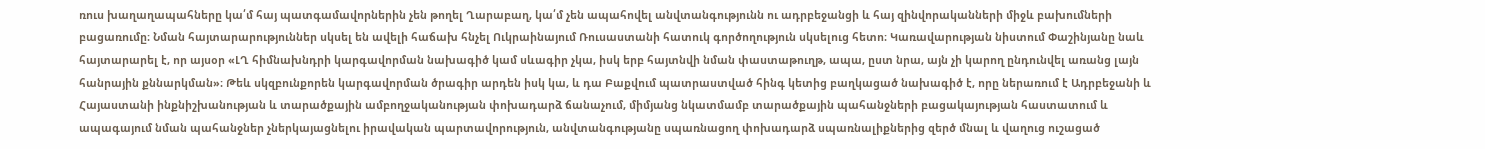ռուս խաղաղապահները կա՛մ հայ պատգամավորներին չեն թողել Ղարաբաղ, կա՛մ չեն ապահովել անվտանգությունն ու ադրբեջանցի և հայ զինվորականների միջև բախումների բացառումը։ Նման հայտարարություններ սկսել են ավելի հաճախ հնչել Ուկրաինայում Ռուսաստանի հատուկ գործողություն սկսելուց հետո։ Կառավարության նիստում Փաշինյանը նաև հայտարարել է, որ այսօր «ԼՂ հիմնախնդրի կարգավորման նախագիծ կամ սևագիր չկա, իսկ երբ հայտնվի նման փաստաթուղթ, ապա, ըստ նրա, այն չի կարող ընդունվել առանց լայն հանրային քննարկման»։ Թեև սկզբունքորեն կարգավորման ծրագիր արդեն իսկ կա, և դա Բաքվում պատրաստված հինգ կետից բաղկացած նախագիծ է, որը ներառում է Ադրբեջանի և Հայաստանի ինքնիշխանության և տարածքային ամբողջականության փոխադարձ ճանաչում, միմյանց նկատմամբ տարածքային պահանջների բացակայության հաստատում և ապագայում նման պահանջներ չներկայացնելու իրավական պարտավորություն, անվտանգությանը սպառնացող փոխադարձ սպառնալիքներից զերծ մնալ և վաղուց ուշացած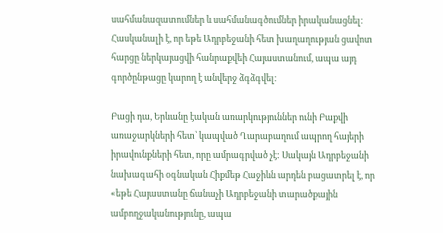սահմանազատումներ և սահմանագծումներ իրականացնել։ Հասկանալի է, որ եթե Ադրբեջանի հետ խաղաղության ցավոտ հարցը ներկայացվի հանրաքվեի Հայաստանում, ապա այդ գործընթացը կարող է անվերջ ձգձգվել։

Բացի դա, Երևանը էական առարկություններ ունի Բաքվի առաջարկների հետ՝ կապված Ղարաբաղում ապրող հայերի իրավունքների հետ, որը ամրագրված չէ: Սակայն Ադրբեջանի նախագահի օգնական Հիքմեթ Հաջիևն արդեն բացատրել է, որ «եթե Հայաստանը ճանաչի Ադրբեջանի տարածքային ամբողջականությունը, ապա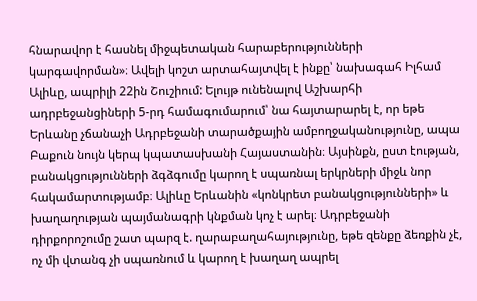հնարավոր է հասնել միջպետական հարաբերությունների կարգավորման»։ Ավելի կոշտ արտահայտվել է ինքը՝ նախագահ Իլհամ Ալիևը, ապրիլի 22ին Շուշիում: Ելույթ ունենալով Աշխարհի ադրբեջանցիների 5-րդ համագումարում՝ նա հայտարարել է, որ եթե Երևանը չճանաչի Ադրբեջանի տարածքային ամբողջականությունը, ապա Բաքուն նույն կերպ կպատասխանի Հայաստանին։ Այսինքն, ըստ էության, բանակցությունների ձգձգումը կարող է սպառնալ երկրների միջև նոր հակամարտությամբ։ Ալիևը Երևանին «կոնկրետ բանակցությունների» և խաղաղության պայմանագրի կնքման կոչ է արել։ Ադրբեջանի դիրքորոշումը շատ պարզ է. ղարաբաղահայությունը, եթե զենքը ձեռքին չէ, ոչ մի վտանգ չի սպառնում և կարող է խաղաղ ապրել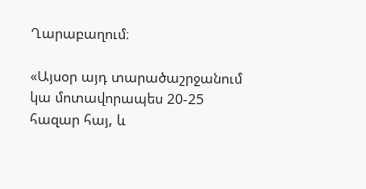Ղարաբաղում։

«Այսօր այդ տարածաշրջանում կա մոտավորապես 20-25 հազար հայ, և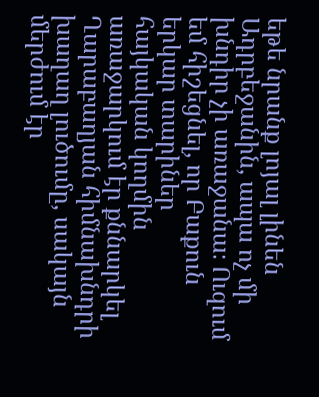եթե նրանք լոյալ լինեն Ադրբեջանին, ապա ոչ մի խնդիր չի առաջանա։ Ուզում եմ հիշեցնել, որ Բաքուն երկար տարիներ հայկական կողմին առաջարկում էր քննարկել Ղարաբաղյան հիմնախնդրի խաղաղ լուծումը, սակայն մերժում էր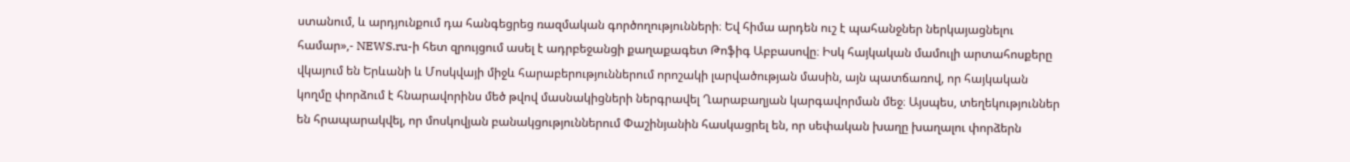ստանում, և արդյունքում դա հանգեցրեց ռազմական գործողությունների։ Եվ հիմա արդեն ուշ է պահանջներ ներկայացնելու համար»,- NEWS.ru-ի հետ զրույցում ասել է ադրբեջանցի քաղաքագետ Թոֆիգ Աբբասովը։ Իսկ հայկական մամուլի արտահոսքերը վկայում են Երևանի և Մոսկվայի միջև հարաբերություններում որոշակի լարվածության մասին, այն պատճառով, որ հայկական կողմը փորձում է հնարավորինս մեծ թվով մասնակիցների ներգրավել Ղարաբաղյան կարգավորման մեջ։ Այսպես, տեղեկություններ են հրապարակվել, որ մոսկովյան բանակցություններում Փաշինյանին հասկացրել են, որ սեփական խաղը խաղալու փորձերն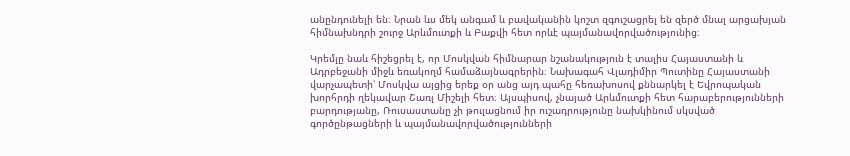անընդունելի են։ Նրան ևս մեկ անգամ և բավականին կոշտ զգուշացրել են զերծ մնալ արցախյան հիմնախնդրի շուրջ Արևմուտքի և Բաքվի հետ որևէ պայմանավորվածությունից։

Կրեմլը նաև հիշեցրել է, որ Մոսկվան հիմնարար նշանակություն է տալիս Հայաստանի և Ադրբեջանի միջև եռակողմ համաձայնագրերին։ Նախագահ Վլադիմիր Պուտինը Հայաստանի վարչապետի՝ Մոսկվա այցից երեք օր անց այդ պահը հեռախոսով քննարկել է Եվրոպական խորհրդի ղեկավար Շառլ Միշելի հետ։ Այսպիսով, չնայած Արևմուտքի հետ հարաբերությունների բարդությանը, Ռուսաստանը չի թուլացնում իր ուշադրությունը նախկինում սկսված գործընթացների և պայմանավորվածությունների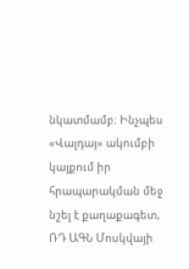նկատմամբ։ Ինչպես «Վալդայ» ակումբի կայքում իր հրապարակման մեջ նշել է քաղաքագետ, ՌԴ ԱԳՆ Մոսկվայի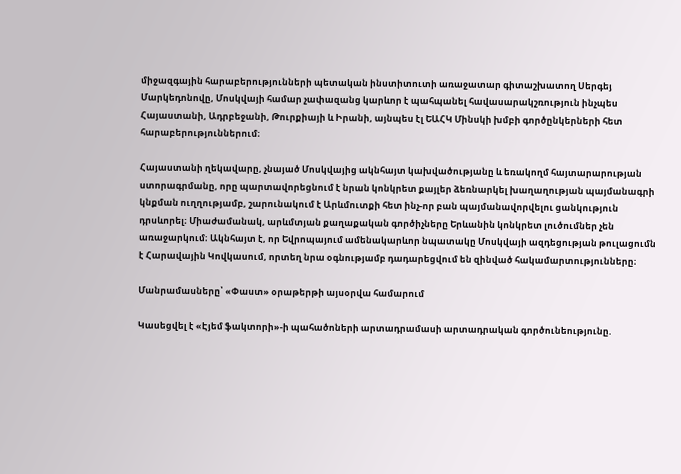միջազգային հարաբերությունների պետական ինստիտուտի առաջատար գիտաշխատող Սերգեյ Մարկեդոնովը, Մոսկվայի համար չափազանց կարևոր է պահպանել հավասարակշռություն ինչպես Հայաստանի, Ադրբեջանի, Թուրքիայի և Իրանի, այնպես էլ ԵԱՀԿ Մինսկի խմբի գործընկերների հետ հարաբերություններում։

Հայաստանի ղեկավարը, չնայած Մոսկվայից ակնհայտ կախվածությանը և եռակողմ հայտարարության ստորագրմանը, որը պարտավորեցնում է նրան կոնկրետ քայլեր ձեռնարկել խաղաղության պայմանագրի կնքման ուղղությամբ, շարունակում է Արևմուտքի հետ ինչ-որ բան պայմանավորվելու ցանկություն դրսևորել։ Միաժամանակ, արևմտյան քաղաքական գործիչները Երևանին կոնկրետ լուծումներ չեն առաջարկում։ Ակնհայտ է, որ Եվրոպայում ամենակարևոր նպատակը Մոսկվայի ազդեցության թուլացումն է Հարավային Կովկասում, որտեղ նրա օգնությամբ դադարեցվում են զինված հակամարտությունները։

Մանրամասները՝ «Փաստ» օրաթերթի այսօրվա համարում

Կասեցվել է «Էյեմ ֆակտորի»-ի պահածոների արտադրամասի արտադրական գործունեությունը.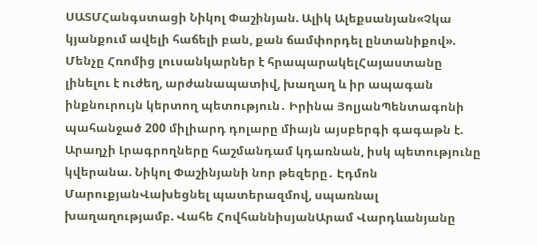ՍԱՏՄՀանգստացի Նիկոլ Փաշինյան. Ալիկ Ալեքսանյան«Չկա կյանքում ավելի հաճելի բան, քան ճամփորդել ընտանիքով». Մենչը Հռոմից լուսանկարներ է հրապարակելՀայաստանը լինելու է ուժեղ, արժանապատիվ, խաղաղ և իր ապագան ինքնուրույն կերտող պետություն․ Իրինա ՅոլյանՊենտագոնի պահանջած 200 միլիարդ դոլարը միայն այսբերգի գագաթն է. Արաղչի Լրագրողները հաշմանդամ կդառնան, իսկ պետությունը կվերանա. Նիկոլ Փաշինյանի նոր թեզերը․ Էդմոն ՄարուքյանՎախեցնել պատերազմով, սպառնալ խաղաղությամբ. Վահե ՀովհաննիսյանԱրամ Վարդևանյանը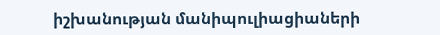իշխանության մանիպուլիացիաների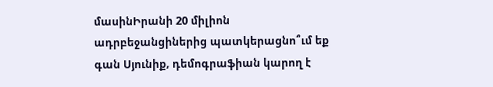մասինԻրանի 20 միլիոն ադրբեջանցիներից պատկերացնո՞ւմ եք գան Սյունիք, դեմոգրաֆիան կարող է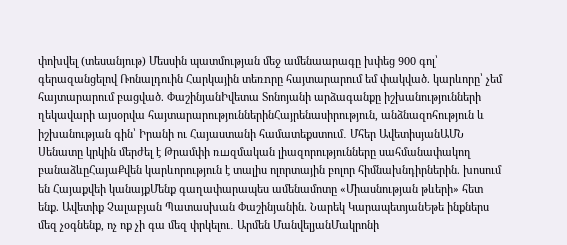փոխվել (տեսանյութ) Մեսսին պատմության մեջ ամենաարագը խփեց 900 գոլ՝ գերազանցելով Ռոնալդուին Հարկային տեռnրը հայտարարում եմ փակված. կարևորը՝ չեմ հայտարարում բացված. ՓաշինյանԻվետա Տոնոյանի արձագանքը իշխանությունների ղեկավարի այսօրվա հայտարարություններինՀայրենասիրություն, անձնազոհություն և իշխանության գին՝ Իրանի ու Հայաստանի համատեքստում․ Մհեր ԱվետիսյանԱՄՆ Սենատը կրկին մերժել է Թրամփի ռшզմական լիազորությունները սահմանափակող բանաձևըՀայաՔվեն կարևորություն է տալիս ոլորտային բոլոր հիմնախնդիրներին. խոսում են Հայաքվեի կանայքՄենք գաղափարապես ամենամոտը «Միասնության թևերի» հետ ենք. Ավետիք Չալաբյան Պատասխան Փաշինյանին. Նարեկ ԿարապետյանԵթե ինքներս մեզ չօգնենք, ոչ ոք չի գա մեզ փրկելու․ Արմեն ՄանվելյանՄակրոնի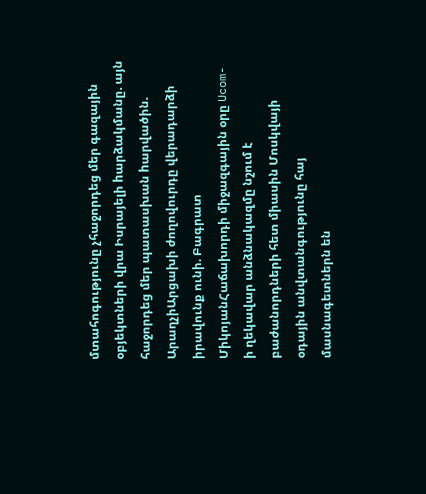մտահոգությունը չհաջորդեց մեր գազային օբյեկտների վրա Իսրայելի hարձակմանը. այն հաջորդեց մեր պատասխան hարվածին. ԱրաղչիԱրցախի ժողովուրդը վերադարձի իրավունք ունի. Բագրատ ՄիկոյանՀաճախորդի միջազգային օրը Ucom-ի ղեկավար անձնակազմը նշում է բաժանորդների հետ միասին Մոսկվայի օդային անվտանգությունը հայ մասնագետներն են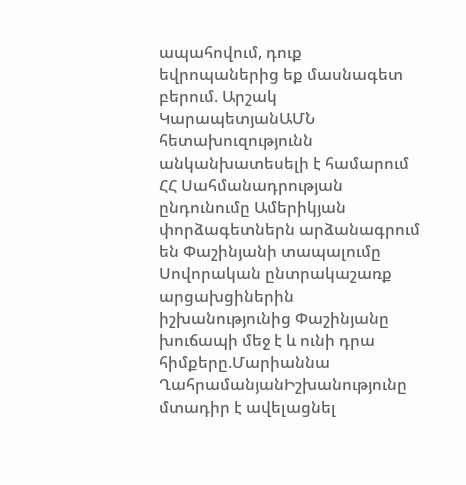ապահովում, դուք եվրոպաներից եք մասնագետ բերում. Արշակ ԿարապետյանԱՄՆ հետախուզությունն անկանխատեսելի է համարում ՀՀ Սահմանադրության ընդունումը Ամերիկյան փորձագետներն արձանագրում են Փաշինյանի տապալումը Սովորական ընտրակաշառք արցախցիներին իշխանությունից Փաշինյանը խուճապի մեջ է և ունի դրա հիմքերը.Մարիաննա ՂահրամանյանԻշխանությունը մտադիր է ավելացնել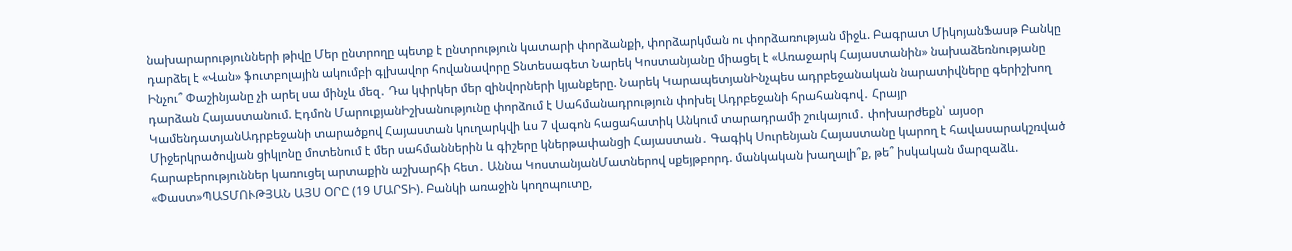նախարարությունների թիվը Մեր ընտրողը պետք է ընտրություն կատարի փորձանքի, փորձարկման ու փորձառության միջև. Բագրատ ՄիկոյանՖասթ Բանկը դարձել է «Վան» ֆուտբոլային ակումբի գլխավոր հովանավորը Տնտեսագետ Նարեկ Կոստանյանը միացել է «Առաջարկ Հայաստանին» նախաձեռնությանը Ինչու՞ Փաշինյանը չի արել սա մինչև մեզ․ Դա կփրկեր մեր զինվորների կյանքերը. Նարեկ ԿարապետյանԻնչպես ադրբեջանական նարատիվները գերիշխող դարձան Հայաստանում. Էդմոն ՄարուքյանԻշխանությունը փորձում է Սահմանադրություն փոխել Ադրբեջանի հրահանգով․ Հրայր ԿամենդատյանԱդրբեջանի տարածքով Հայաստան կուղարկվի ևս 7 վագոն հացահատիկ Անկում տարադրամի շուկայում․ փոխարժեքն՝ այսօր Միջերկրածովյան ցիկլոնը մոտենում է մեր սահմաններին և գիշերը կներթափանցի Հայաստան․ Գագիկ Սուրենյան Հայաստանը կարող է հավասարակշռված հարաբերություններ կառուցել արտաքին աշխարհի հետ․ Աննա ԿոստանյանՄատներով սքեյթբորդ. մանկական խաղալի՞ք, թե՞ իսկական մարզաձև. «Փաստ»ՊԱՏՄՈՒԹՅԱՆ ԱՅՍ ՕՐԸ (19 ՄԱՐՏԻ). Բանկի առաջին կողոպուտը,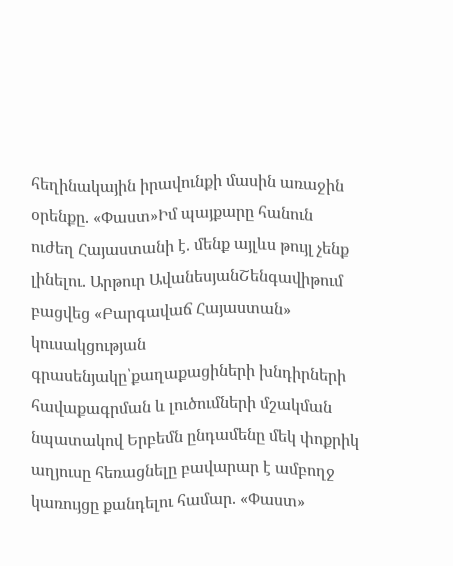հեղինակային իրավունքի մասին առաջին օրենքը. «Փաստ»Իմ պայքարը հանուն ուժեղ Հայաստանի է. մենք այլևս թույլ չենք լինելու. Արթուր ԱվանեսյանՇենգավիթում բացվեց «Բարգավաճ Հայաստան» կուսակցության գրասենյակը՝քաղաքացիների խնդիրների հավաքագրման և լուծումների մշակման նպատակով Երբեմն ընդամենը մեկ փոքրիկ աղյուսը հեռացնելը բավարար է ամբողջ կառույցը քանդելու համար. «Փաստ»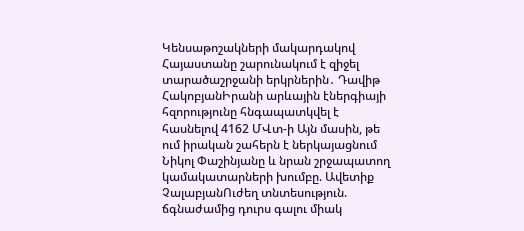Կենսաթոշակների մակարդակով Հայաստանը շարունակում է զիջել տարածաշրջանի երկրներին․ Դավիթ ՀակոբյանԻրանի արևային էներգիայի հզորությունը հնգապատկվել է հասնելով 4162 ՄՎտ-ի Այն մասին, թե ում իրական շահերն է ներկայացնում Նիկոլ Փաշինյանը և նրան շրջապատող կամակատարների խումբը. Ավետիք ՉալաբյանՈւժեղ տնտեսություն. ճգնաժամից դուրս գալու միակ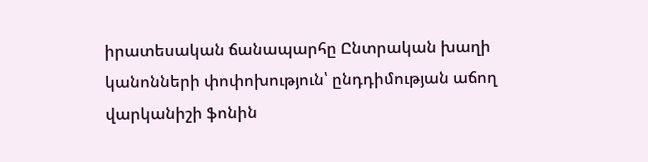իրատեսական ճանապարհը Ընտրական խաղի կանոնների փոփոխություն՝ ընդդիմության աճող վարկանիշի ֆոնին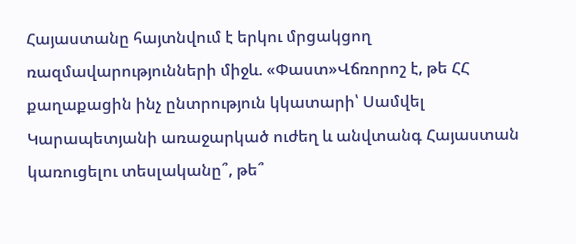Հայաստանը հայտնվում է երկու մրցակցող ռազմավարությունների միջև. «Փաստ»Վճռորոշ է, թե ՀՀ քաղաքացին ինչ ընտրություն կկատարի՝ Սամվել Կարապետյանի առաջարկած ուժեղ և անվտանգ Հայաստան կառուցելու տեսլականը՞, թե՞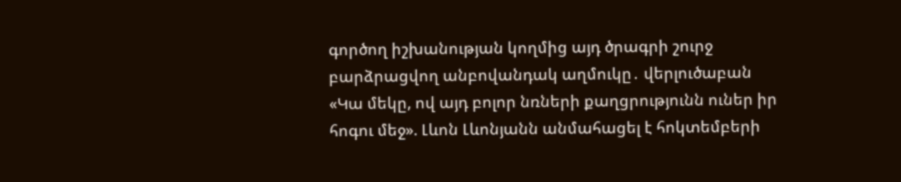գործող իշխանության կողմից այդ ծրագրի շուրջ բարձրացվող անբովանդակ աղմուկը․ վերլուծաբան «Կա մեկը, ով այդ բոլոր նռների քաղցրությունն ուներ իր հոգու մեջ». Լևոն Լևոնյանն անմահացել է հոկտեմբերի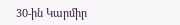30-ին Կարմիր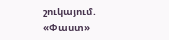շուկայում. «Փաստ»